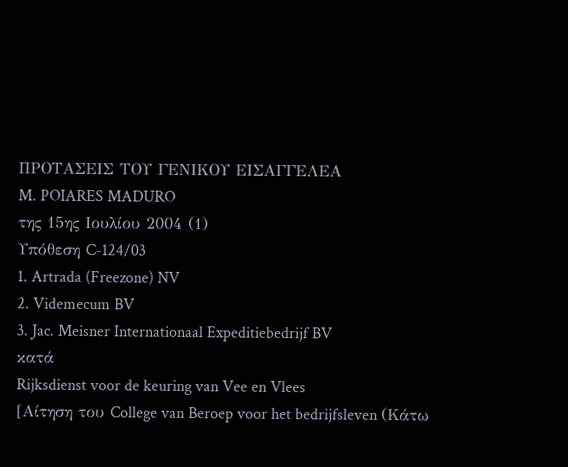ΠΡΟΤΑΣΕΙΣ ΤΟΥ ΓΕΝΙΚΟΥ ΕΙΣΑΓΓΕΛΕΑ
M. POIARES MADURO
της 15ης Ιουλίου 2004 (1)
Υπόθεση C-124/03
1. Artrada (Freezone) NV
2. Videmecum BV
3. Jac. Meisner Internationaal Expeditiebedrijf BV
κατά
Rijksdienst voor de keuring van Vee en Vlees
[Αίτηση του College van Beroep voor het bedrijfsleven (Κάτω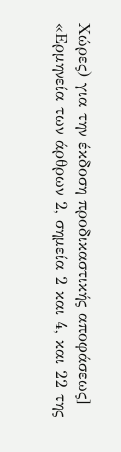Χώρες) για την έκδοση προδικαστικής αποφάσεως]
«Ερμηνεία των άρθρων 2, σημεία 2 και 4, και 22 της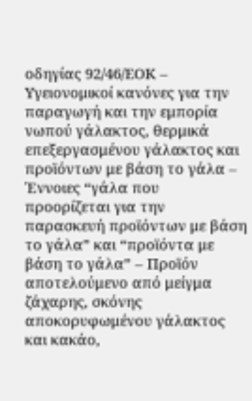οδηγίας 92/46/ΕΟΚ – Υγειονομικοί κανόνες για την παραγωγή και την εμπορία νωπού γάλακτος, θερμικά επεξεργασμένου γάλακτος και προϊόντων με βάση το γάλα – Έννοιες “γάλα που προορίζεται για την παρασκευή προϊόντων με βάση το γάλα” και “προϊόντα με βάση το γάλα” – Προϊόν αποτελούμενο από μείγμα ζάχαρης, σκόνης αποκορυφωμένου γάλακτος και κακάο,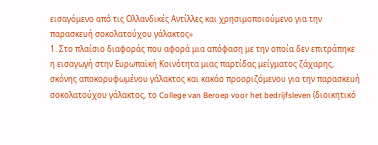εισαγόμενο από τις Ολλανδικές Αντίλλες και χρησιμοποιούμενο για την παρασκευή σοκολατούχου γάλακτος»
1. Στο πλαίσιο διαφοράς που αφορά μια απόφαση με την οποία δεν επιτράπηκε η εισαγωγή στην Ευρωπαϊκή Κοινότητα μιας παρτίδας μείγματος ζάχαρης, σκόνης αποκορυφωμένου γάλακτος και κακάο προοριζόμενου για την παρασκευή σοκολατούχου γάλακτος, το College van Beroep voor het bedrijfsleven (διοικητικό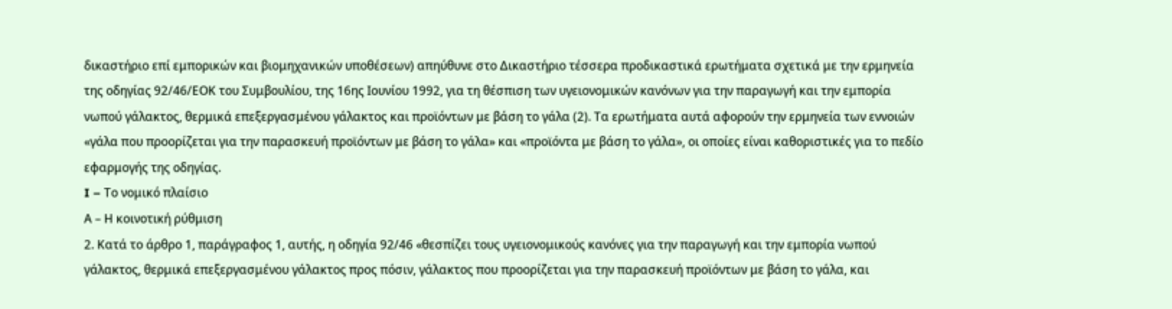δικαστήριο επί εμπορικών και βιομηχανικών υποθέσεων) απηύθυνε στο Δικαστήριο τέσσερα προδικαστικά ερωτήματα σχετικά με την ερμηνεία της οδηγίας 92/46/ΕΟΚ του Συμβουλίου, της 16ης Ιουνίου 1992, για τη θέσπιση των υγειονομικών κανόνων για την παραγωγή και την εμπορία νωπού γάλακτος, θερμικά επεξεργασμένου γάλακτος και προϊόντων με βάση το γάλα (2). Τα ερωτήματα αυτά αφορούν την ερμηνεία των εννοιών «γάλα που προορίζεται για την παρασκευή προϊόντων με βάση το γάλα» και «προϊόντα με βάση το γάλα», οι οποίες είναι καθοριστικές για το πεδίο εφαρμογής της οδηγίας.
I – Το νομικό πλαίσιο
Α – Η κοινοτική ρύθμιση
2. Κατά το άρθρο 1, παράγραφος 1, αυτής, η οδηγία 92/46 «θεσπίζει τους υγειονομικούς κανόνες για την παραγωγή και την εμπορία νωπού γάλακτος, θερμικά επεξεργασμένου γάλακτος προς πόσιν, γάλακτος που προορίζεται για την παρασκευή προϊόντων με βάση το γάλα, και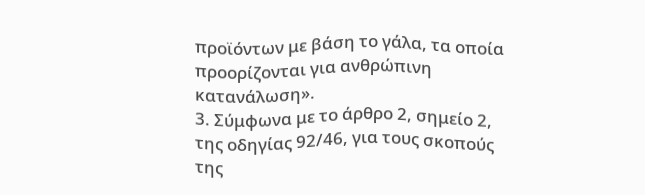προϊόντων με βάση το γάλα, τα οποία προορίζονται για ανθρώπινη κατανάλωση».
3. Σύμφωνα με το άρθρο 2, σημείο 2, της οδηγίας 92/46, για τους σκοπούς της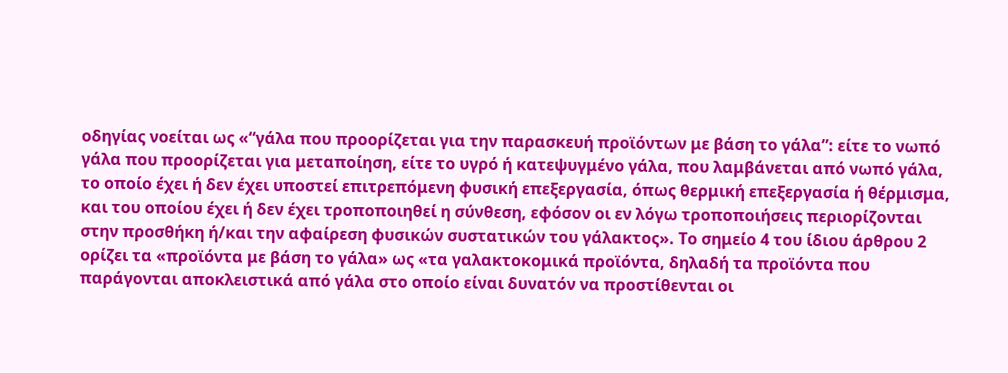οδηγίας νοείται ως «“γάλα που προορίζεται για την παρασκευή προϊόντων με βάση το γάλα”: είτε το νωπό γάλα που προορίζεται για μεταποίηση, είτε το υγρό ή κατεψυγμένο γάλα, που λαμβάνεται από νωπό γάλα, το οποίο έχει ή δεν έχει υποστεί επιτρεπόμενη φυσική επεξεργασία, όπως θερμική επεξεργασία ή θέρμισμα, και του οποίου έχει ή δεν έχει τροποποιηθεί η σύνθεση, εφόσον οι εν λόγω τροποποιήσεις περιορίζονται στην προσθήκη ή/και την αφαίρεση φυσικών συστατικών του γάλακτος». Το σημείο 4 του ίδιου άρθρου 2 ορίζει τα «προϊόντα με βάση το γάλα» ως «τα γαλακτοκομικά προϊόντα, δηλαδή τα προϊόντα που παράγονται αποκλειστικά από γάλα στο οποίο είναι δυνατόν να προστίθενται οι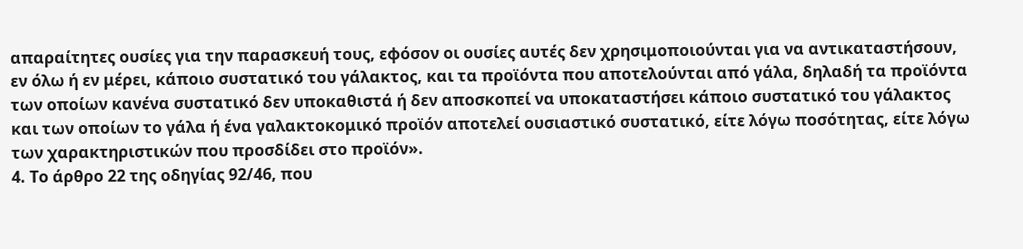απαραίτητες ουσίες για την παρασκευή τους, εφόσον οι ουσίες αυτές δεν χρησιμοποιούνται για να αντικαταστήσουν, εν όλω ή εν μέρει, κάποιο συστατικό του γάλακτος, και τα προϊόντα που αποτελούνται από γάλα, δηλαδή τα προϊόντα των οποίων κανένα συστατικό δεν υποκαθιστά ή δεν αποσκοπεί να υποκαταστήσει κάποιο συστατικό του γάλακτος και των οποίων το γάλα ή ένα γαλακτοκομικό προϊόν αποτελεί ουσιαστικό συστατικό, είτε λόγω ποσότητας, είτε λόγω των χαρακτηριστικών που προσδίδει στο προϊόν».
4. Το άρθρο 22 της οδηγίας 92/46, που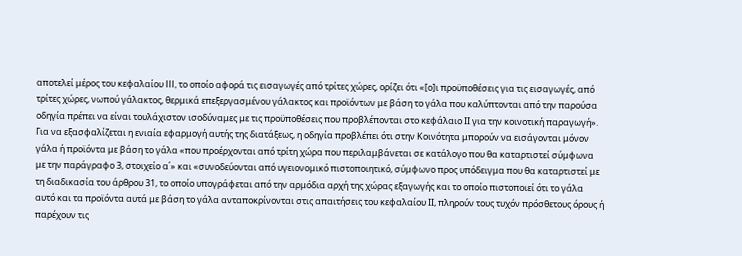αποτελεί μέρος του κεφαλαίου III, το οποίο αφορά τις εισαγωγές από τρίτες χώρες, ορίζει ότι «[ο]ι προϋποθέσεις για τις εισαγωγές, από τρίτες χώρες, νωπού γάλακτος, θερμικά επεξεργασμένου γάλακτος και προϊόντων με βάση το γάλα που καλύπτονται από την παρούσα οδηγία πρέπει να είναι τουλάχιστον ισοδύναμες με τις προϋποθέσεις που προβλέπονται στο κεφάλαιο ΙΙ για την κοινοτική παραγωγή». Για να εξασφαλίζεται η ενιαία εφαρμογή αυτής της διατάξεως, η οδηγία προβλέπει ότι στην Κοινότητα μπορούν να εισάγονται μόνον γάλα ή προϊόντα με βάση το γάλα «που προέρχονται από τρίτη χώρα που περιλαμβάνεται σε κατάλογο που θα καταρτιστεί σύμφωνα με την παράγραφο 3, στοιχείο α΄» και «συνοδεύονται από υγειονομικό πιστοποιητικό, σύμφωνο προς υπόδειγμα που θα καταρτιστεί με τη διαδικασία του άρθρου 31, το οποίο υπογράφεται από την αρμόδια αρχή της χώρας εξαγωγής και το οποίο πιστοποιεί ότι το γάλα αυτό και τα προϊόντα αυτά με βάση το γάλα ανταποκρίνονται στις απαιτήσεις του κεφαλαίου ΙΙ, πληρούν τους τυχόν πρόσθετους όρους ή παρέχουν τις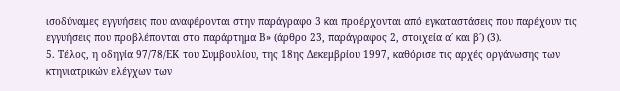ισοδύναμες εγγυήσεις που αναφέρονται στην παράγραφο 3 και προέρχονται από εγκαταστάσεις που παρέχουν τις εγγυήσεις που προβλέπονται στο παράρτημα Β» (άρθρο 23, παράγραφος 2, στοιχεία α΄ και β΄) (3).
5. Τέλος, η οδηγία 97/78/ΕΚ του Συμβουλίου, της 18ης Δεκεμβρίου 1997, καθόρισε τις αρχές οργάνωσης των κτηνιατρικών ελέγχων των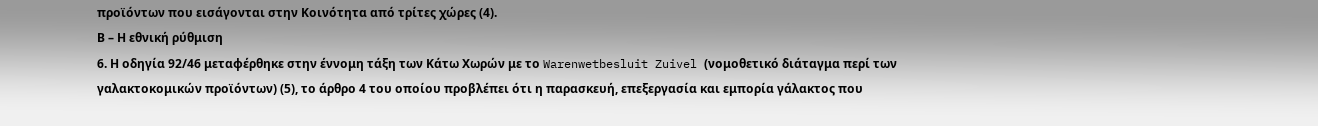προϊόντων που εισάγονται στην Κοινότητα από τρίτες χώρες (4).
Β – Η εθνική ρύθμιση
6. Η οδηγία 92/46 μεταφέρθηκε στην έννομη τάξη των Κάτω Χωρών με το Warenwetbesluit Zuivel (νομοθετικό διάταγμα περί των γαλακτοκομικών προϊόντων) (5), το άρθρο 4 του οποίου προβλέπει ότι η παρασκευή, επεξεργασία και εμπορία γάλακτος που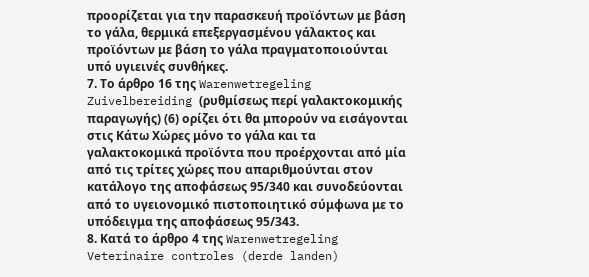προορίζεται για την παρασκευή προϊόντων με βάση το γάλα, θερμικά επεξεργασμένου γάλακτος και προϊόντων με βάση το γάλα πραγματοποιούνται υπό υγιεινές συνθήκες.
7. Το άρθρο 16 της Warenwetregeling Zuivelbereiding (ρυθμίσεως περί γαλακτοκομικής παραγωγής) (6) ορίζει ότι θα μπορούν να εισάγονται στις Κάτω Χώρες μόνο το γάλα και τα γαλακτοκομικά προϊόντα που προέρχονται από μία από τις τρίτες χώρες που απαριθμούνται στον κατάλογο της αποφάσεως 95/340 και συνοδεύονται από το υγειονομικό πιστοποιητικό σύμφωνα με το υπόδειγμα της αποφάσεως 95/343.
8. Κατά το άρθρο 4 της Warenwetregeling Veterinaire controles (derde landen)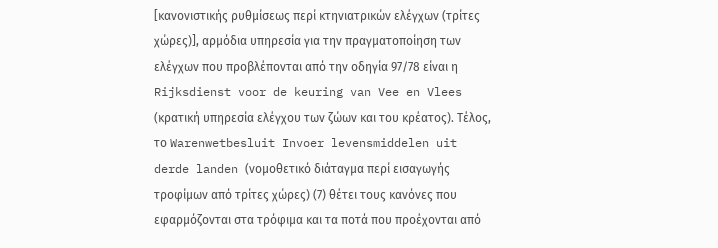[κανονιστικής ρυθμίσεως περί κτηνιατρικών ελέγχων (τρίτες χώρες)], αρμόδια υπηρεσία για την πραγματοποίηση των ελέγχων που προβλέπονται από την οδηγία 97/78 είναι η Rijksdienst voor de keuring van Vee en Vlees (κρατική υπηρεσία ελέγχου των ζώων και του κρέατος). Τέλος, το Warenwetbesluit Invoer levensmiddelen uit derde landen (νομοθετικό διάταγμα περί εισαγωγής τροφίμων από τρίτες χώρες) (7) θέτει τους κανόνες που εφαρμόζονται στα τρόφιμα και τα ποτά που προέχονται από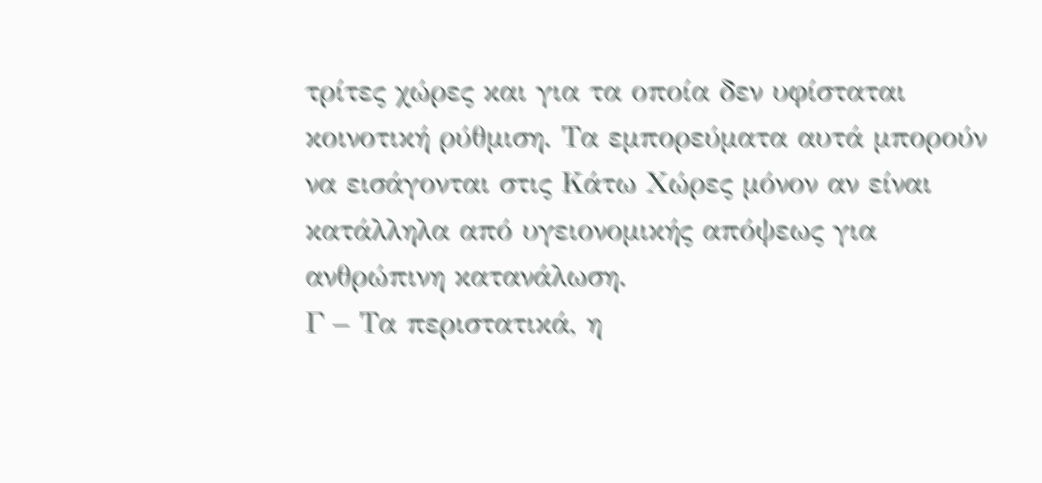τρίτες χώρες και για τα οποία δεν υφίσταται κοινοτική ρύθμιση. Τα εμπορεύματα αυτά μπορούν να εισάγονται στις Κάτω Χώρες μόνον αν είναι κατάλληλα από υγειονομικής απόψεως για ανθρώπινη κατανάλωση.
Γ – Τα περιστατικά, η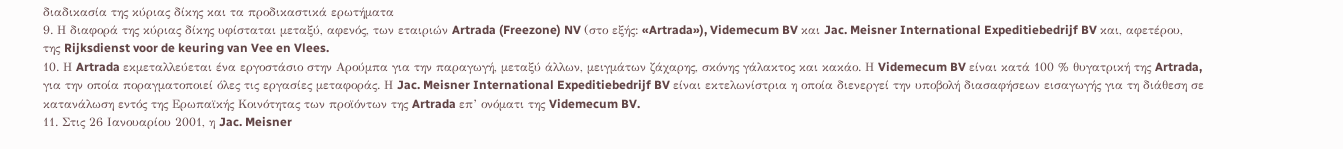διαδικασία της κύριας δίκης και τα προδικαστικά ερωτήματα
9. Η διαφορά της κύριας δίκης υφίσταται μεταξύ, αφενός, των εταιριών Artrada (Freezone) NV (στο εξής: «Artrada»), Videmecum BV και Jac. Meisner International Expeditiebedrijf BV και, αφετέρου, της Rijksdienst voor de keuring van Vee en Vlees.
10. Η Artrada εκμεταλλεύεται ένα εργοστάσιο στην Αρούμπα για την παραγωγή, μεταξύ άλλων, μειγμάτων ζάχαρης, σκόνης γάλακτος και κακάο. Η Videmecum BV είναι κατά 100 % θυγατρική της Artrada, για την οποία ποραγματοποιεί όλες τις εργασίες μεταφοράς. Η Jac. Meisner International Expeditiebedrijf BV είναι εκτελωνίστρια η οποία διενεργεί την υποβολή διασαφήσεων εισαγωγής για τη διάθεση σε κατανάλωση εντός της Ερωπαϊκής Κοινότητας των προϊόντων της Artrada επ’ ονόματι της Videmecum BV.
11. Στις 26 Ιανουαρίου 2001, η Jac. Meisner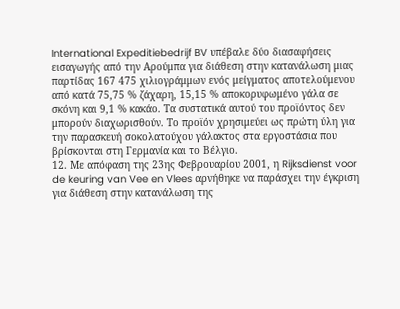International Expeditiebedrijf BV υπέβαλε δύο διασαφήσεις εισαγωγής από την Αρούμπα για διάθεση στην κατανάλωση μιας παρτίδας 167 475 χιλιογράμμων ενός μείγματος αποτελούμενου από κατά 75,75 % ζάχαρη, 15,15 % αποκορυφωμένο γάλα σε σκόνη και 9,1 % κακάο. Τα συστατικά αυτού του προϊόντος δεν μπορούν διαχωρισθούν. Το προϊόν χρησιμεύει ως πρώτη ύλη για την παρασκευή σοκολατούχου γάλακτος στα εργοστάσια που βρίσκονται στη Γερμανία και το Βέλγιο.
12. Με απόφαση της 23ης Φεβρουαρίου 2001, η Rijksdienst voor de keuring van Vee en Vlees αρνήθηκε να παράσχει την έγκριση για διάθεση στην κατανάλωση της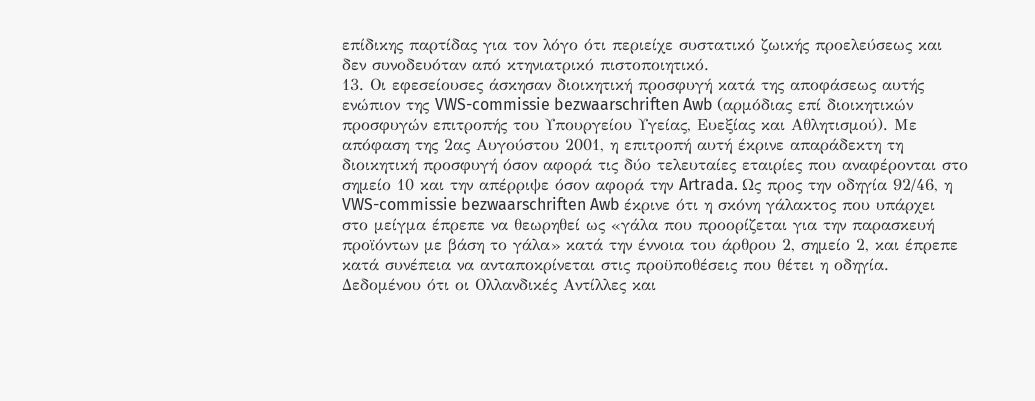επίδικης παρτίδας για τον λόγο ότι περιείχε συστατικό ζωικής προελεύσεως και δεν συνοδευόταν από κτηνιατρικό πιστοποιητικό.
13. Οι εφεσείουσες άσκησαν διοικητική προσφυγή κατά της αποφάσεως αυτής ενώπιον της VWS-commissie bezwaarschriften Awb (αρμόδιας επί διοικητικών προσφυγών επιτροπής του Υπουργείου Υγείας, Ευεξίας και Αθλητισμού). Με απόφαση της 2ας Αυγούστου 2001, η επιτροπή αυτή έκρινε απαράδεκτη τη διοικητική προσφυγή όσον αφορά τις δύο τελευταίες εταιρίες που αναφέρονται στο σημείο 10 και την απέρριψε όσον αφορά την Artrada. Ως προς την οδηγία 92/46, η VWS-commissie bezwaarschriften Awb έκρινε ότι η σκόνη γάλακτος που υπάρχει στο μείγμα έπρεπε να θεωρηθεί ως «γάλα που προορίζεται για την παρασκευή προϊόντων με βάση το γάλα» κατά την έννοια του άρθρου 2, σημείο 2, και έπρεπε κατά συνέπεια να ανταποκρίνεται στις προϋποθέσεις που θέτει η οδηγία. Δεδομένου ότι οι Ολλανδικές Αντίλλες και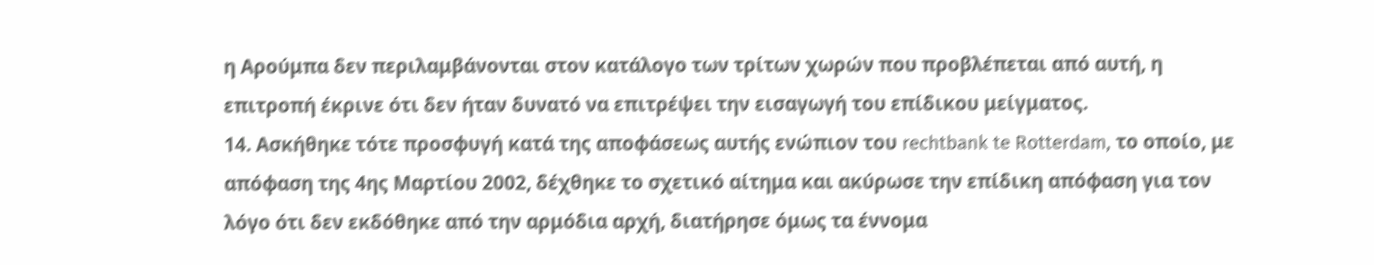η Αρούμπα δεν περιλαμβάνονται στον κατάλογο των τρίτων χωρών που προβλέπεται από αυτή, η επιτροπή έκρινε ότι δεν ήταν δυνατό να επιτρέψει την εισαγωγή του επίδικου μείγματος.
14. Ασκήθηκε τότε προσφυγή κατά της αποφάσεως αυτής ενώπιον του rechtbank te Rotterdam, το οποίο, με απόφαση της 4ης Μαρτίου 2002, δέχθηκε το σχετικό αίτημα και ακύρωσε την επίδικη απόφαση για τον λόγο ότι δεν εκδόθηκε από την αρμόδια αρχή, διατήρησε όμως τα έννομα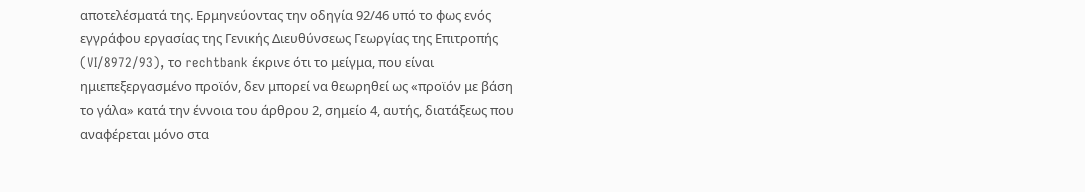αποτελέσματά της. Ερμηνεύοντας την οδηγία 92/46 υπό το φως ενός εγγράφου εργασίας της Γενικής Διευθύνσεως Γεωργίας της Επιτροπής (VI/8972/93), το rechtbank έκρινε ότι το μείγμα, που είναι ημιεπεξεργασμένο προϊόν, δεν μπορεί να θεωρηθεί ως «προϊόν με βάση το γάλα» κατά την έννοια του άρθρου 2, σημείο 4, αυτής, διατάξεως που αναφέρεται μόνο στα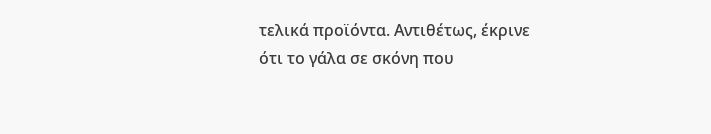τελικά προϊόντα. Αντιθέτως, έκρινε ότι το γάλα σε σκόνη που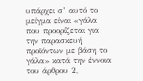υπάρχει σ’ αυτό το μείγμα είναι «γάλα που προορίζεται για την παρασκευή προϊόντων με βάση το γάλα» κατά την έννοια του άρθρου 2,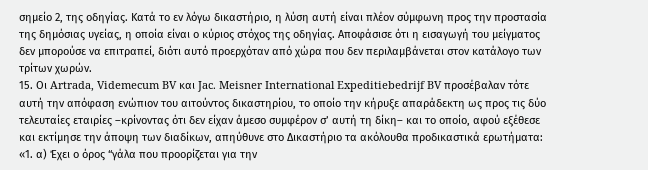σημείο 2, της οδηγίας. Κατά το εν λόγω δικαστήριο, η λύση αυτή είναι πλέον σύμφωνη προς την προστασία της δημόσιας υγείας, η οποία είναι ο κύριος στόχος της οδηγίας. Αποφάσισε ότι η εισαγωγή του μείγματος δεν μπορούσε να επιτραπεί, διότι αυτό προερχόταν από χώρα που δεν περιλαμβάνεται στον κατάλογο των τρίτων χωρών.
15. Οι Artrada, Videmecum BV και Jac. Meisner International Expeditiebedrijf BV προσέβαλαν τότε αυτή την απόφαση ενώπιον του αιτούντος δικαστηρίου, το οποίο την κήρυξε απαράδεκτη ως προς τις δύο τελευταίες εταιρίες –κρίνοντας ότι δεν είχαν άμεσο συμφέρον σ’ αυτή τη δίκη– και το οποίο, αφού εξέθεσε και εκτίμησε την άποψη των διαδίκων, απηύθυνε στο Δικαστήριο τα ακόλουθα προδικαστικά ερωτήματα:
«1. α) Έχει ο όρος “γάλα που προορίζεται για την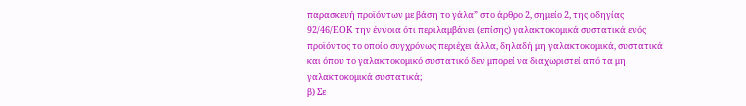παρασκευή προϊόντων με βάση το γάλα” στο άρθρο 2, σημείο 2, της οδηγίας 92/46/ΕΟΚ την έννοια ότι περιλαμβάνει (επίσης) γαλακτοκομικά συστατικά ενός προϊόντος το οποίο συγχρόνως περιέχει άλλα, δηλαδή μη γαλακτοκομικά, συστατικά και όπου το γαλακτοκομικό συστατικό δεν μπορεί να διαχωριστεί από τα μη γαλακτοκομικά συστατικά;
β) Σε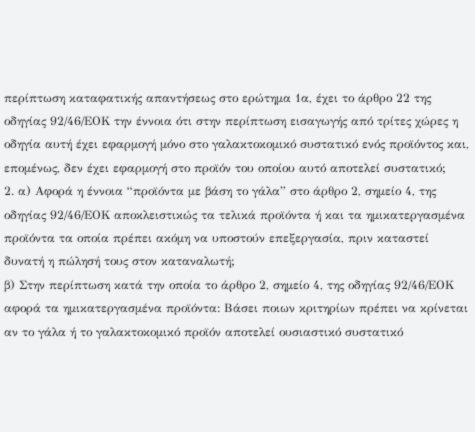περίπτωση καταφατικής απαντήσεως στο ερώτημα 1α, έχει το άρθρο 22 της οδηγίας 92/46/ΕΟΚ την έννοια ότι στην περίπτωση εισαγωγής από τρίτες χώρες η οδηγία αυτή έχει εφαρμογή μόνο στο γαλακτοκομικό συστατικό ενός προϊόντος και, επομένως, δεν έχει εφαρμογή στο προϊόν του οποίου αυτό αποτελεί συστατικό;
2. α) Αφορά η έννοια “προϊόντα με βάση το γάλα” στο άρθρο 2, σημείο 4, της οδηγίας 92/46/ΕΟΚ αποκλειστικώς τα τελικά προϊόντα ή και τα ημικατεργασμένα προϊόντα τα οποία πρέπει ακόμη να υποστούν επεξεργασία, πριν καταστεί δυνατή η πώλησή τους στον καταναλωτή;
β) Στην περίπτωση κατά την οποία το άρθρο 2, σημείο 4, της οδηγίας 92/46/ΕΟΚ αφορά τα ημικατεργασμένα προϊόντα: Βάσει ποιων κριτηρίων πρέπει να κρίνεται αν το γάλα ή το γαλακτοκομικό προϊόν αποτελεί ουσιαστικό συστατικό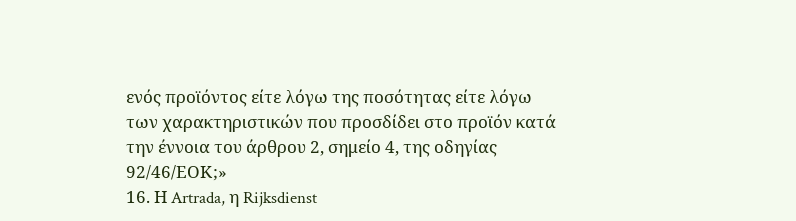ενός προϊόντος είτε λόγω της ποσότητας είτε λόγω των χαρακτηριστικών που προσδίδει στο προϊόν κατά την έννοια του άρθρου 2, σημείο 4, της οδηγίας 92/46/ΕΟΚ;»
16. Η Artrada, η Rijksdienst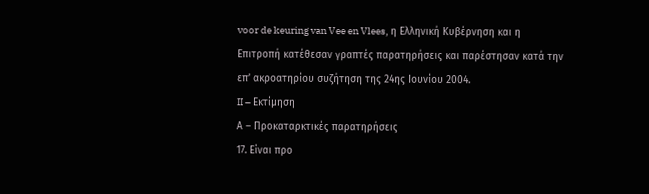voor de keuring van Vee en Vlees, η Ελληνική Κυβέρνηση και η Επιτροπή κατέθεσαν γραπτές παρατηρήσεις και παρέστησαν κατά την επ’ ακροατηρίου συζήτηση της 24ης Ιουνίου 2004.
II – Εκτίμηση
Α – Προκαταρκτικές παρατηρήσεις
17. Είναι προ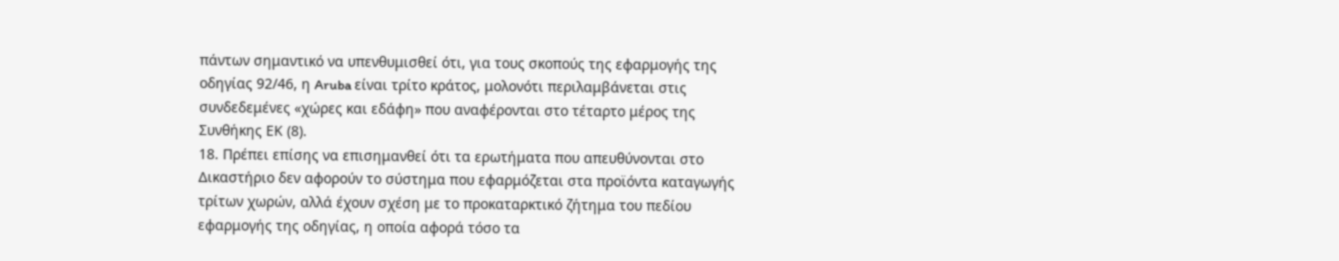πάντων σημαντικό να υπενθυμισθεί ότι, για τους σκοπούς της εφαρμογής της οδηγίας 92/46, η Aruba είναι τρίτο κράτος, μολονότι περιλαμβάνεται στις συνδεδεμένες «χώρες και εδάφη» που αναφέρονται στο τέταρτο μέρος της Συνθήκης ΕΚ (8).
18. Πρέπει επίσης να επισημανθεί ότι τα ερωτήματα που απευθύνονται στο Δικαστήριο δεν αφορούν το σύστημα που εφαρμόζεται στα προϊόντα καταγωγής τρίτων χωρών, αλλά έχουν σχέση με το προκαταρκτικό ζήτημα του πεδίου εφαρμογής της οδηγίας, η οποία αφορά τόσο τα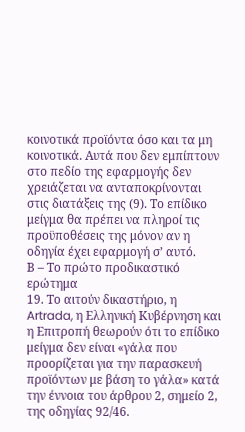κοινοτικά προϊόντα όσο και τα μη κοινοτικά. Αυτά που δεν εμπίπτουν στο πεδίο της εφαρμογής δεν χρειάζεται να ανταποκρίνονται στις διατάξεις της (9). Το επίδικο μείγμα θα πρέπει να πληροί τις προϋποθέσεις της μόνον αν η οδηγία έχει εφαρμογή σ’ αυτό.
Β – Το πρώτο προδικαστικό ερώτημα
19. Το αιτούν δικαστήριο, η Artrada, η Ελληνική Κυβέρνηση και η Επιτροπή θεωρούν ότι το επίδικο μείγμα δεν είναι «γάλα που προορίζεται για την παρασκευή προϊόντων με βάση το γάλα» κατά την έννοια του άρθρου 2, σημείο 2, της οδηγίας 92/46.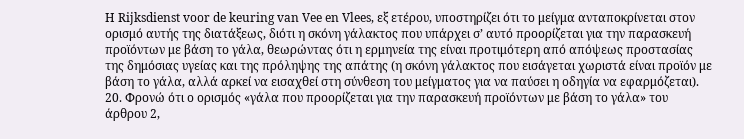Η Rijksdienst voor de keuring van Vee en Vlees, εξ ετέρου, υποστηρίζει ότι το μείγμα ανταποκρίνεται στον ορισμό αυτής της διατάξεως, διότι η σκόνη γάλακτος που υπάρχει σ’ αυτό προορίζεται για την παρασκευή προϊόντων με βάση το γάλα, θεωρώντας ότι η ερμηνεία της είναι προτιμότερη από απόψεως προστασίας της δημόσιας υγείας και της πρόληψης της απάτης (η σκόνη γάλακτος που εισάγεται χωριστά είναι προϊόν με βάση το γάλα, αλλά αρκεί να εισαχθεί στη σύνθεση του μείγματος για να παύσει η οδηγία να εφαρμόζεται).
20. Φρονώ ότι ο ορισμός «γάλα που προορίζεται για την παρασκευή προϊόντων με βάση το γάλα» του άρθρου 2,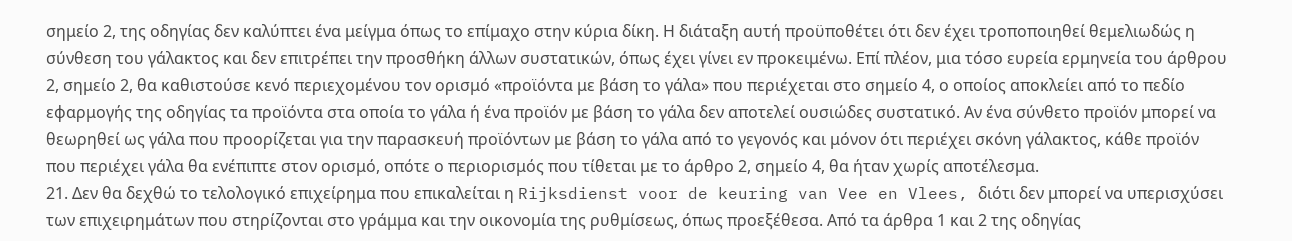σημείο 2, της οδηγίας δεν καλύπτει ένα μείγμα όπως το επίμαχο στην κύρια δίκη. Η διάταξη αυτή προϋποθέτει ότι δεν έχει τροποποιηθεί θεμελιωδώς η σύνθεση του γάλακτος και δεν επιτρέπει την προσθήκη άλλων συστατικών, όπως έχει γίνει εν προκειμένω. Επί πλέον, μια τόσο ευρεία ερμηνεία του άρθρου 2, σημείο 2, θα καθιστούσε κενό περιεχομένου τον ορισμό «προϊόντα με βάση το γάλα» που περιέχεται στο σημείο 4, ο οποίος αποκλείει από το πεδίο εφαρμογής της οδηγίας τα προϊόντα στα οποία το γάλα ή ένα προϊόν με βάση το γάλα δεν αποτελεί ουσιώδες συστατικό. Αν ένα σύνθετο προϊόν μπορεί να θεωρηθεί ως γάλα που προορίζεται για την παρασκευή προϊόντων με βάση το γάλα από το γεγονός και μόνον ότι περιέχει σκόνη γάλακτος, κάθε προϊόν που περιέχει γάλα θα ενέπιπτε στον ορισμό, οπότε ο περιορισμός που τίθεται με το άρθρο 2, σημείο 4, θα ήταν χωρίς αποτέλεσμα.
21. Δεν θα δεχθώ το τελολογικό επιχείρημα που επικαλείται η Rijksdienst voor de keuring van Vee en Vlees, διότι δεν μπορεί να υπερισχύσει των επιχειρημάτων που στηρίζονται στο γράμμα και την οικονομία της ρυθμίσεως, όπως προεξέθεσα. Από τα άρθρα 1 και 2 της οδηγίας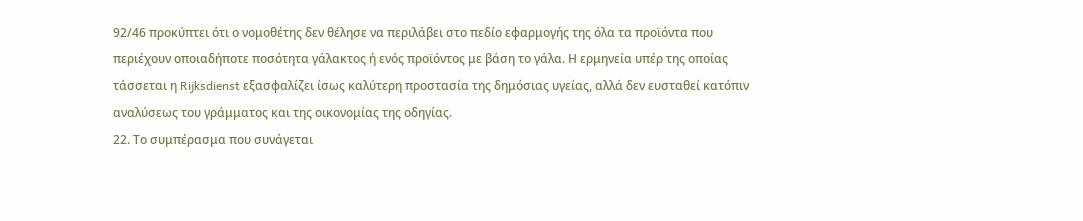92/46 προκύπτει ότι ο νομοθέτης δεν θέλησε να περιλάβει στο πεδίο εφαρμογής της όλα τα προϊόντα που περιέχουν οποιαδήποτε ποσότητα γάλακτος ή ενός προϊόντος με βάση το γάλα. Η ερμηνεία υπέρ της οποίας τάσσεται η Rijksdienst εξασφαλίζει ίσως καλύτερη προστασία της δημόσιας υγείας, αλλά δεν ευσταθεί κατόπιν αναλύσεως του γράμματος και της οικονομίας της οδηγίας.
22. Το συμπέρασμα που συνάγεται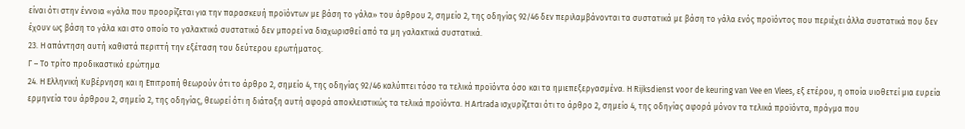είναι ότι στην έννοια «γάλα που προορίζεται για την παρασκευή προϊόντων με βάση το γάλα» του άρθρου 2, σημείο 2, της οδηγίας 92/46 δεν περιλαμβάνονται τα συστατικά με βάση το γάλα ενός προϊόντος που περιέχει άλλα συστατικά που δεν έχουν ως βάση το γάλα και στο οποίο το γαλακτικό συστατικό δεν μπορεί να διαχωρισθεί από τα μη γαλακτικά συστατικά.
23. Η απάντηση αυτή καθιστά περιττή την εξέταση του δεύτερου ερωτήματος.
Γ – Το τρίτο προδικαστικό ερώτημα
24. Η Ελληνική Κυβέρνηση και η Επιτροπή θεωρούν ότι το άρθρο 2, σημείο 4, της οδηγίας 92/46 καλύπτει τόσο τα τελικά προϊόντα όσο και τα ημιεπεξεργασμένα. Η Rijksdienst voor de keuring van Vee en Vlees, εξ ετέρου, η οποία υιοθετεί μια ευρεία ερμηνεία του άρθρου 2, σημείο 2, της οδηγίας, θεωρεί ότι η διάταξη αυτή αφορά αποκλειστικώς τα τελικά προϊόντα. Η Artrada ισχυρίζεται ότι το άρθρο 2, σημείο 4, της οδηγίας αφορά μόνον τα τελικά προϊόντα, πράγμα που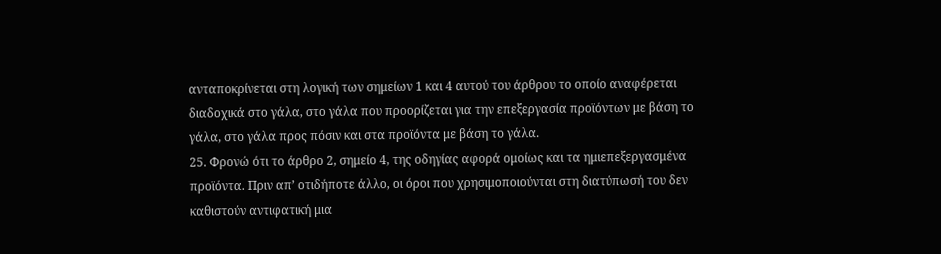ανταποκρίνεται στη λογική των σημείων 1 και 4 αυτού του άρθρου το οποίο αναφέρεται διαδοχικά στο γάλα, στο γάλα που προορίζεται για την επεξεργασία προϊόντων με βάση το γάλα, στο γάλα προς πόσιν και στα προϊόντα με βάση το γάλα.
25. Φρονώ ότι το άρθρο 2, σημείο 4, της οδηγίας αφορά ομοίως και τα ημιεπεξεργασμένα προϊόντα. Πριν απ’ οτιδήποτε άλλο, οι όροι που χρησιμοποιούνται στη διατύπωσή του δεν καθιστούν αντιφατική μια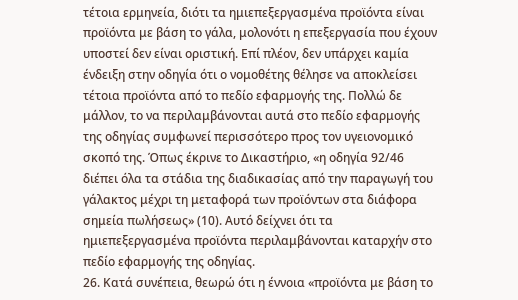τέτοια ερμηνεία, διότι τα ημιεπεξεργασμένα προϊόντα είναι προϊόντα με βάση το γάλα, μολονότι η επεξεργασία που έχουν υποστεί δεν είναι οριστική. Επί πλέον, δεν υπάρχει καμία ένδειξη στην οδηγία ότι ο νομοθέτης θέλησε να αποκλείσει τέτοια προϊόντα από το πεδίο εφαρμογής της. Πολλώ δε μάλλον, το να περιλαμβάνονται αυτά στο πεδίο εφαρμογής της οδηγίας συμφωνεί περισσότερο προς τον υγειονομικό σκοπό της. Όπως έκρινε το Δικαστήριο, «η οδηγία 92/46 διέπει όλα τα στάδια της διαδικασίας από την παραγωγή του γάλακτος μέχρι τη μεταφορά των προϊόντων στα διάφορα σημεία πωλήσεως» (10). Αυτό δείχνει ότι τα ημιεπεξεργασμένα προϊόντα περιλαμβάνονται καταρχήν στο πεδίο εφαρμογής της οδηγίας.
26. Κατά συνέπεια, θεωρώ ότι η έννοια «προϊόντα με βάση το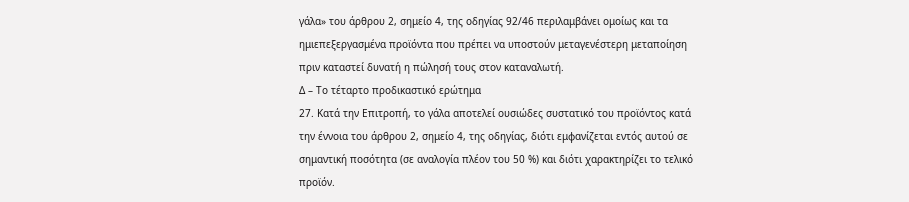γάλα» του άρθρου 2, σημείο 4, της οδηγίας 92/46 περιλαμβάνει ομοίως και τα ημιεπεξεργασμένα προϊόντα που πρέπει να υποστούν μεταγενέστερη μεταποίηση πριν καταστεί δυνατή η πώλησή τους στον καταναλωτή.
Δ – Το τέταρτο προδικαστικό ερώτημα
27. Κατά την Επιτροπή, το γάλα αποτελεί ουσιώδες συστατικό του προϊόντος κατά την έννοια του άρθρου 2, σημείο 4, της οδηγίας, διότι εμφανίζεται εντός αυτού σε σημαντική ποσότητα (σε αναλογία πλέον του 50 %) και διότι χαρακτηρίζει το τελικό προϊόν.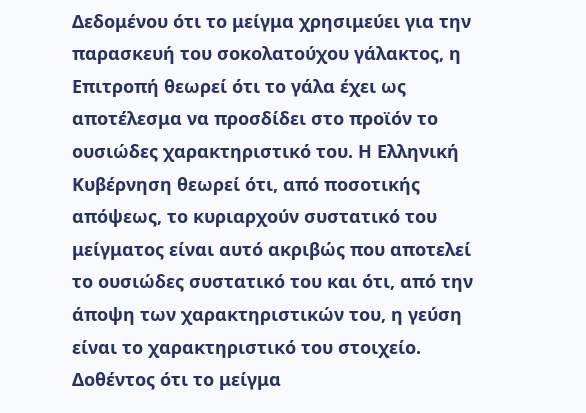Δεδομένου ότι το μείγμα χρησιμεύει για την παρασκευή του σοκολατούχου γάλακτος, η Επιτροπή θεωρεί ότι το γάλα έχει ως αποτέλεσμα να προσδίδει στο προϊόν το ουσιώδες χαρακτηριστικό του. Η Ελληνική Κυβέρνηση θεωρεί ότι, από ποσοτικής απόψεως, το κυριαρχούν συστατικό του μείγματος είναι αυτό ακριβώς που αποτελεί το ουσιώδες συστατικό του και ότι, από την άποψη των χαρακτηριστικών του, η γεύση είναι το χαρακτηριστικό του στοιχείο. Δοθέντος ότι το μείγμα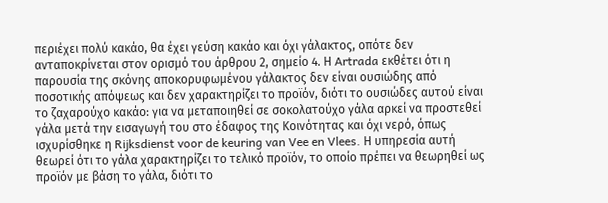περιέχει πολύ κακάο, θα έχει γεύση κακάο και όχι γάλακτος, οπότε δεν ανταποκρίνεται στον ορισμό του άρθρου 2, σημείο 4. Η Artrada εκθέτει ότι η παρουσία της σκόνης αποκορυφωμένου γάλακτος δεν είναι ουσιώδης από ποσοτικής απόψεως και δεν χαρακτηρίζει το προϊόν, διότι το ουσιώδες αυτού είναι το ζαχαρούχο κακάο: για να μεταποιηθεί σε σοκολατούχο γάλα αρκεί να προστεθεί γάλα μετά την εισαγωγή του στο έδαφος της Κοινότητας και όχι νερό, όπως ισχυρίσθηκε η Rijksdienst voor de keuring van Vee en Vlees. Η υπηρεσία αυτή θεωρεί ότι το γάλα χαρακτηρίζει το τελικό προϊόν, το οποίο πρέπει να θεωρηθεί ως προϊόν με βάση το γάλα, διότι το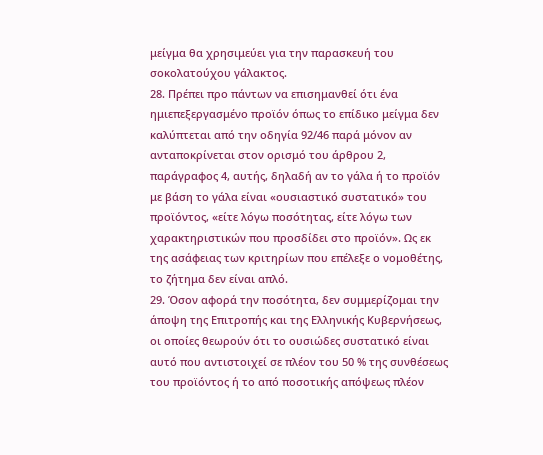μείγμα θα χρησιμεύει για την παρασκευή του σοκολατούχου γάλακτος.
28. Πρέπει προ πάντων να επισημανθεί ότι ένα ημιεπεξεργασμένο προϊόν όπως το επίδικο μείγμα δεν καλύπτεται από την οδηγία 92/46 παρά μόνον αν ανταποκρίνεται στον ορισμό του άρθρου 2, παράγραφος 4, αυτής, δηλαδή αν το γάλα ή το προϊόν με βάση το γάλα είναι «ουσιαστικό συστατικό» του προϊόντος, «είτε λόγω ποσότητας, είτε λόγω των χαρακτηριστικών που προσδίδει στο προϊόν». Ως εκ της ασάφειας των κριτηρίων που επέλεξε ο νομοθέτης, το ζήτημα δεν είναι απλό.
29. Όσον αφορά την ποσότητα, δεν συμμερίζομαι την άποψη της Επιτροπής και της Ελληνικής Κυβερνήσεως, οι οποίες θεωρούν ότι το ουσιώδες συστατικό είναι αυτό που αντιστοιχεί σε πλέον του 50 % της συνθέσεως του προϊόντος ή το από ποσοτικής απόψεως πλέον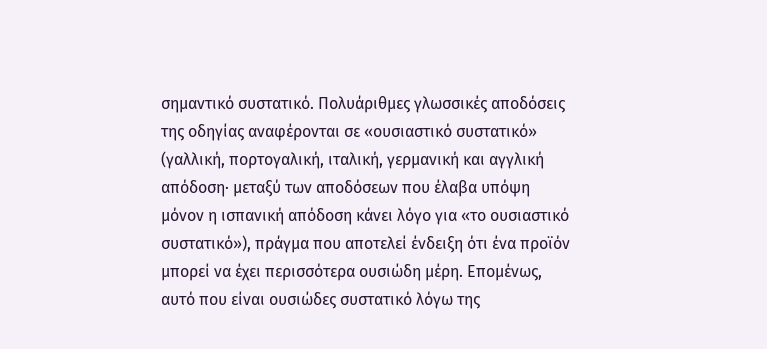σημαντικό συστατικό. Πολυάριθμες γλωσσικές αποδόσεις της οδηγίας αναφέρονται σε «ουσιαστικό συστατικό» (γαλλική, πορτογαλική, ιταλική, γερμανική και αγγλική απόδοση· μεταξύ των αποδόσεων που έλαβα υπόψη μόνον η ισπανική απόδοση κάνει λόγο για «το ουσιαστικό συστατικό»), πράγμα που αποτελεί ένδειξη ότι ένα προϊόν μπορεί να έχει περισσότερα ουσιώδη μέρη. Επομένως, αυτό που είναι ουσιώδες συστατικό λόγω της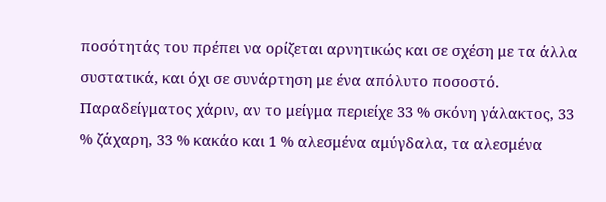ποσότητάς του πρέπει να ορίζεται αρνητικώς και σε σχέση με τα άλλα συστατικά, και όχι σε συνάρτηση με ένα απόλυτο ποσοστό. Παραδείγματος χάριν, αν το μείγμα περιείχε 33 % σκόνη γάλακτος, 33 % ζάχαρη, 33 % κακάο και 1 % αλεσμένα αμύγδαλα, τα αλεσμένα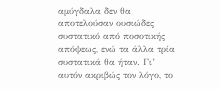αμύγδαλα δεν θα αποτελούσαν ουσιώδες συστατικό από ποσοτικής απόψεως, ενώ τα άλλα τρία συστατικά θα ήταν. Γι’ αυτόν ακριβώς τον λόγο, το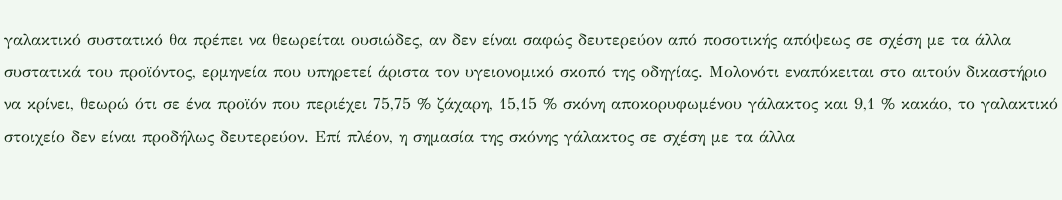γαλακτικό συστατικό θα πρέπει να θεωρείται ουσιώδες, αν δεν είναι σαφώς δευτερεύον από ποσοτικής απόψεως σε σχέση με τα άλλα συστατικά του προϊόντος, ερμηνεία που υπηρετεί άριστα τον υγειονομικό σκοπό της οδηγίας. Μολονότι εναπόκειται στο αιτούν δικαστήριο να κρίνει, θεωρώ ότι σε ένα προϊόν που περιέχει 75,75 % ζάχαρη, 15,15 % σκόνη αποκορυφωμένου γάλακτος και 9,1 % κακάο, το γαλακτικό στοιχείο δεν είναι προδήλως δευτερεύον. Επί πλέον, η σημασία της σκόνης γάλακτος σε σχέση με τα άλλα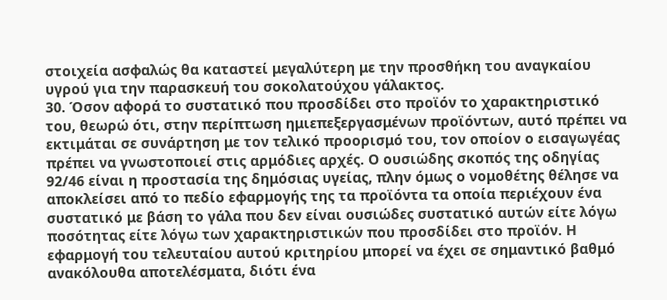στοιχεία ασφαλώς θα καταστεί μεγαλύτερη με την προσθήκη του αναγκαίου υγρού για την παρασκευή του σοκολατούχου γάλακτος.
30. Όσον αφορά το συστατικό που προσδίδει στο προϊόν το χαρακτηριστικό του, θεωρώ ότι, στην περίπτωση ημιεπεξεργασμένων προϊόντων, αυτό πρέπει να εκτιμάται σε συνάρτηση με τον τελικό προορισμό του, τον οποίον ο εισαγωγέας πρέπει να γνωστοποιεί στις αρμόδιες αρχές. Ο ουσιώδης σκοπός της οδηγίας 92/46 είναι η προστασία της δημόσιας υγείας, πλην όμως ο νομοθέτης θέλησε να αποκλείσει από το πεδίο εφαρμογής της τα προϊόντα τα οποία περιέχουν ένα συστατικό με βάση το γάλα που δεν είναι ουσιώδες συστατικό αυτών είτε λόγω ποσότητας είτε λόγω των χαρακτηριστικών που προσδίδει στο προϊόν. Η εφαρμογή του τελευταίου αυτού κριτηρίου μπορεί να έχει σε σημαντικό βαθμό ανακόλουθα αποτελέσματα, διότι ένα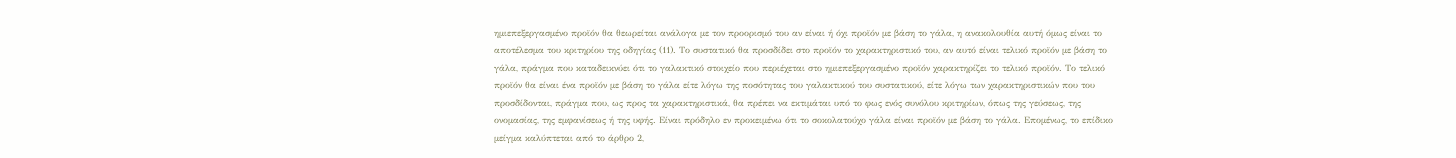ημιεπεξεργασμένο προϊόν θα θεωρείται ανάλογα με τον προορισμό του αν είναι ή όχι προϊόν με βάση το γάλα, η ανακολουθία αυτή όμως είναι το αποτέλεσμα του κριτηρίου της οδηγίας (11). Το συστατικό θα προσδίδει στο προϊόν το χαρακτηριστικό του, αν αυτό είναι τελικό προϊόν με βάση το γάλα, πράγμα που καταδεικνύει ότι το γαλακτικό στοιχείο που περιέχεται στο ημιεπεξεργασμένο προϊόν χαρακτηρίζει το τελικό προϊόν. Το τελικό προϊόν θα είναι ένα προϊόν με βάση το γάλα είτε λόγω της ποσότητας του γαλακτικού του συστατικού, είτε λόγω των χαρακτηριστικών που του προσδίδονται, πράγμα που, ως προς τα χαρακτηριστικά, θα πρέπει να εκτιμάται υπό το φως ενός συνόλου κριτηρίων, όπως της γεύσεως, της ονομασίας, της εμφανίσεως ή της υφής. Είναι πρόδηλο εν προκειμένω ότι το σοκολατούχο γάλα είναι προϊόν με βάση το γάλα. Επομένως, το επίδικο μείγμα καλύπτεται από το άρθρο 2,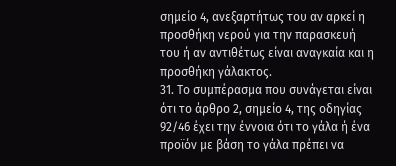σημείο 4, ανεξαρτήτως του αν αρκεί η προσθήκη νερού για την παρασκευή του ή αν αντιθέτως είναι αναγκαία και η προσθήκη γάλακτος.
31. Το συμπέρασμα που συνάγεται είναι ότι το άρθρο 2, σημείο 4, της οδηγίας 92/46 έχει την έννοια ότι το γάλα ή ένα προϊόν με βάση το γάλα πρέπει να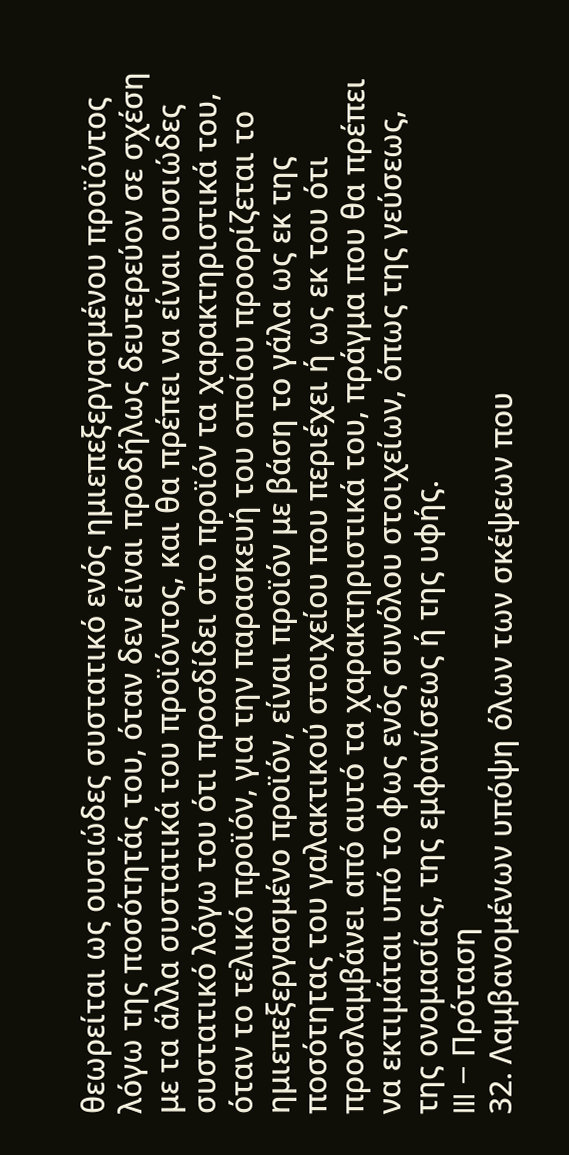θεωρείται ως ουσιώδες συστατικό ενός ημιεπεξεργασμένου προϊόντος λόγω της ποσότητάς του, όταν δεν είναι προδήλως δευτερεύον σε σχέση με τα άλλα συστατικά του προϊόντος, και θα πρέπει να είναι ουσιώδες συστατικό λόγω του ότι προσδίδει στο προϊόν τα χαρακτηριστικά του, όταν το τελικό προϊόν, για την παρασκευή του οποίου προορίζεται το ημιεπεξεργασμένο προϊόν, είναι προϊόν με βάση το γάλα ως εκ της ποσότητας του γαλακτικού στοιχείου που περιέχει ή ως εκ του ότι προσλαμβάνει από αυτό τα χαρακτηριστικά του, πράγμα που θα πρέπει να εκτιμάται υπό το φως ενός συνόλου στοιχείων, όπως της γεύσεως, της ονομασίας, της εμφανίσεως ή της υφής.
III – Πρόταση
32. Λαμβανομένων υπόψη όλων των σκέψεων που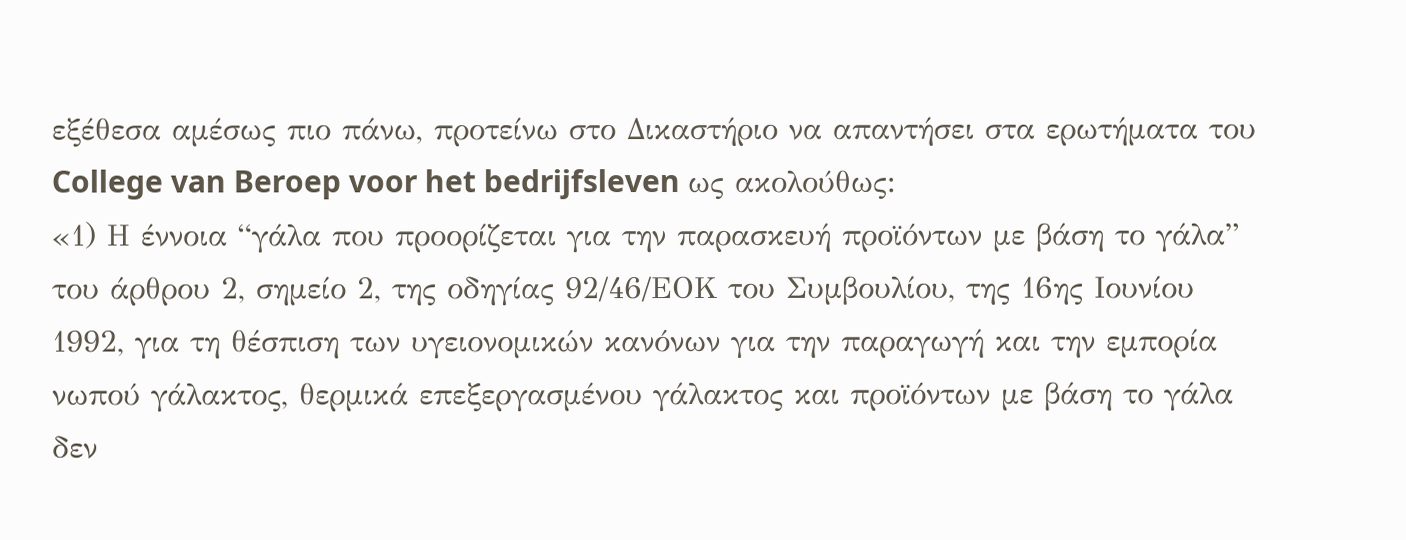εξέθεσα αμέσως πιο πάνω, προτείνω στο Δικαστήριο να απαντήσει στα ερωτήματα του College van Beroep voor het bedrijfsleven ως ακολούθως:
«1) Η έννοια “γάλα που προορίζεται για την παρασκευή προϊόντων με βάση το γάλα” του άρθρου 2, σημείο 2, της οδηγίας 92/46/ΕΟΚ του Συμβουλίου, της 16ης Ιουνίου 1992, για τη θέσπιση των υγειονομικών κανόνων για την παραγωγή και την εμπορία νωπού γάλακτος, θερμικά επεξεργασμένου γάλακτος και προϊόντων με βάση το γάλα δεν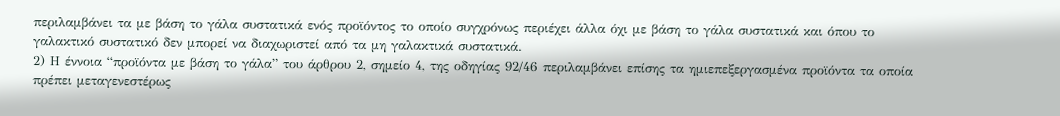περιλαμβάνει τα με βάση το γάλα συστατικά ενός προϊόντος το οποίο συγχρόνως περιέχει άλλα όχι με βάση το γάλα συστατικά και όπου το γαλακτικό συστατικό δεν μπορεί να διαχωριστεί από τα μη γαλακτικά συστατικά.
2) Η έννοια “προϊόντα με βάση το γάλα” του άρθρου 2, σημείο 4, της οδηγίας 92/46 περιλαμβάνει επίσης τα ημιεπεξεργασμένα προϊόντα τα οποία πρέπει μεταγενεστέρως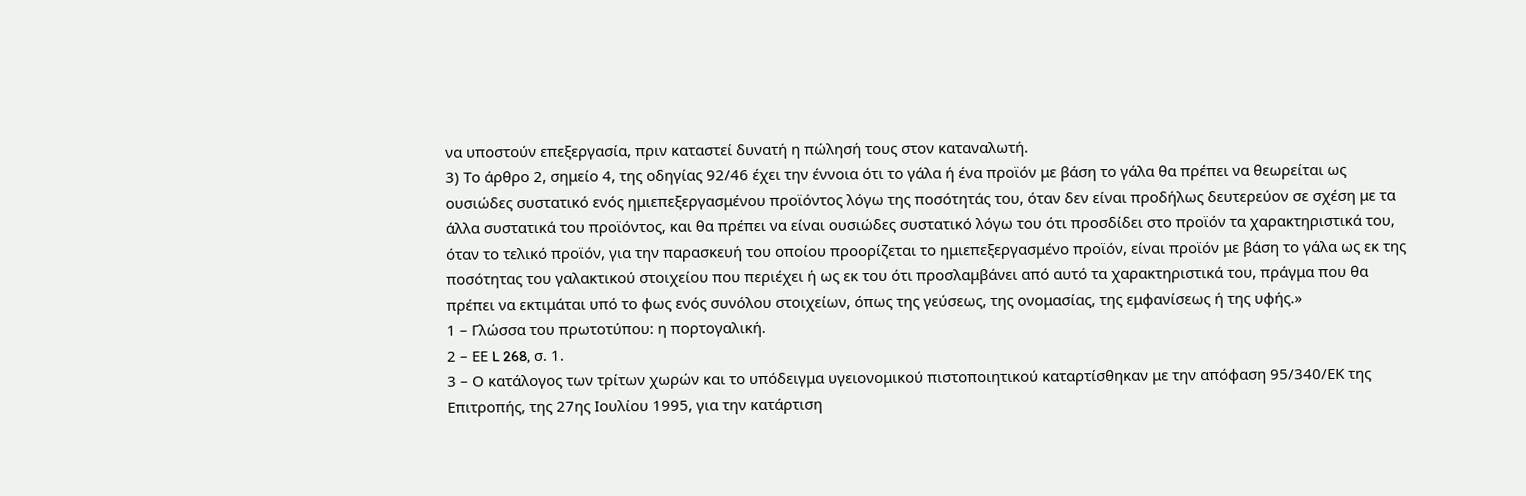να υποστούν επεξεργασία, πριν καταστεί δυνατή η πώλησή τους στον καταναλωτή.
3) Το άρθρο 2, σημείο 4, της οδηγίας 92/46 έχει την έννοια ότι το γάλα ή ένα προϊόν με βάση το γάλα θα πρέπει να θεωρείται ως ουσιώδες συστατικό ενός ημιεπεξεργασμένου προϊόντος λόγω της ποσότητάς του, όταν δεν είναι προδήλως δευτερεύον σε σχέση με τα άλλα συστατικά του προϊόντος, και θα πρέπει να είναι ουσιώδες συστατικό λόγω του ότι προσδίδει στο προϊόν τα χαρακτηριστικά του, όταν το τελικό προϊόν, για την παρασκευή του οποίου προορίζεται το ημιεπεξεργασμένο προϊόν, είναι προϊόν με βάση το γάλα ως εκ της ποσότητας του γαλακτικού στοιχείου που περιέχει ή ως εκ του ότι προσλαμβάνει από αυτό τα χαρακτηριστικά του, πράγμα που θα πρέπει να εκτιμάται υπό το φως ενός συνόλου στοιχείων, όπως της γεύσεως, της ονομασίας, της εμφανίσεως ή της υφής.»
1 – Γλώσσα του πρωτοτύπου: η πορτογαλική.
2 – ΕΕ L 268, σ. 1.
3 – Ο κατάλογος των τρίτων χωρών και το υπόδειγμα υγειονομικού πιστοποιητικού καταρτίσθηκαν με την απόφαση 95/340/ΕΚ της Επιτροπής, της 27ης Ιουλίου 1995, για την κατάρτιση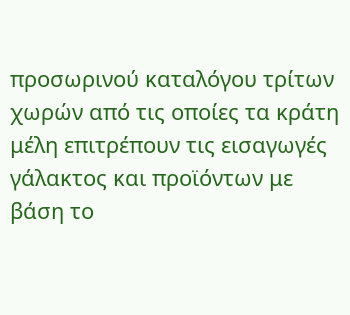προσωρινού καταλόγου τρίτων χωρών από τις οποίες τα κράτη μέλη επιτρέπουν τις εισαγωγές γάλακτος και προϊόντων με βάση το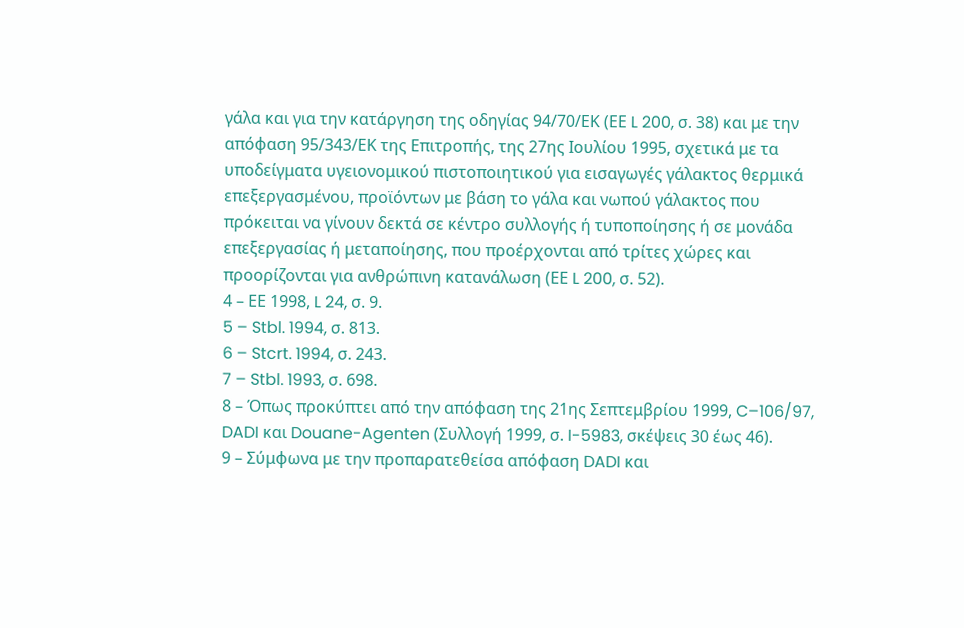γάλα και για την κατάργηση της οδηγίας 94/70/ΕΚ (ΕΕ L 200, σ. 38) και με την απόφαση 95/343/ΕΚ της Επιτροπής, της 27ης Ιουλίου 1995, σχετικά με τα υποδείγματα υγειονομικού πιστοποιητικού για εισαγωγές γάλακτος θερμικά επεξεργασμένου, προϊόντων με βάση το γάλα και νωπού γάλακτος που πρόκειται να γίνουν δεκτά σε κέντρο συλλογής ή τυποποίησης ή σε μονάδα επεξεργασίας ή μεταποίησης, που προέρχονται από τρίτες χώρες και προορίζονται για ανθρώπινη κατανάλωση (ΕΕ L 200, σ. 52).
4 – ΕΕ 1998, L 24, σ. 9.
5 – Stbl. 1994, σ. 813.
6 – Stcrt. 1994, σ. 243.
7 – Stbl. 1993, σ. 698.
8 – Όπως προκύπτει από την απόφαση της 21ης Σεπτεμβρίου 1999, C–106/97, DADI και Douane-Agenten (Συλλογή 1999, σ. I-5983, σκέψεις 30 έως 46).
9 – Σύμφωνα με την προπαρατεθείσα απόφαση DADI και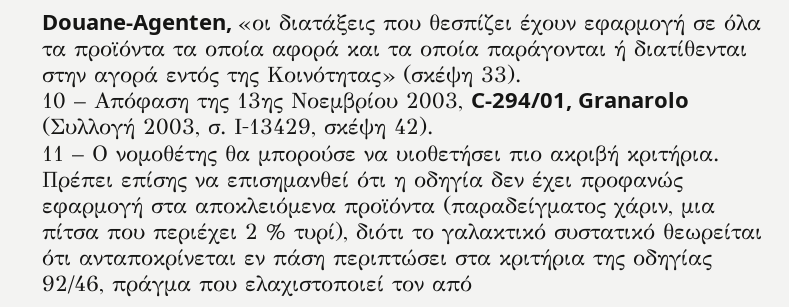Douane-Agenten, «οι διατάξεις που θεσπίζει έχουν εφαρμογή σε όλα τα προϊόντα τα οποία αφορά και τα οποία παράγονται ή διατίθενται στην αγορά εντός της Κοινότητας» (σκέψη 33).
10 – Απόφαση της 13ης Νοεμβρίου 2003, C-294/01, Granarolo (Συλλογή 2003, σ. Ι‑13429, σκέψη 42).
11 – Ο νομοθέτης θα μπορούσε να υιοθετήσει πιο ακριβή κριτήρια. Πρέπει επίσης να επισημανθεί ότι η οδηγία δεν έχει προφανώς εφαρμογή στα αποκλειόμενα προϊόντα (παραδείγματος χάριν, μια πίτσα που περιέχει 2 % τυρί), διότι το γαλακτικό συστατικό θεωρείται ότι ανταποκρίνεται εν πάση περιπτώσει στα κριτήρια της οδηγίας 92/46, πράγμα που ελαχιστοποιεί τον από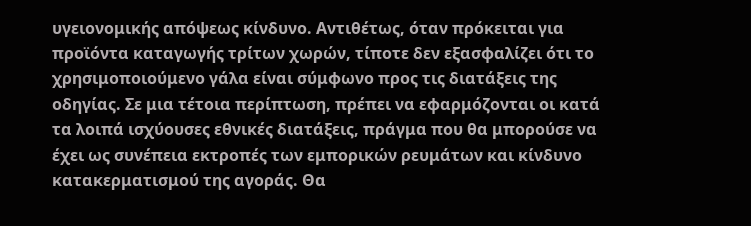υγειονομικής απόψεως κίνδυνο. Αντιθέτως, όταν πρόκειται για προϊόντα καταγωγής τρίτων χωρών, τίποτε δεν εξασφαλίζει ότι το χρησιμοποιούμενο γάλα είναι σύμφωνο προς τις διατάξεις της οδηγίας. Σε μια τέτοια περίπτωση, πρέπει να εφαρμόζονται οι κατά τα λοιπά ισχύουσες εθνικές διατάξεις, πράγμα που θα μπορούσε να έχει ως συνέπεια εκτροπές των εμπορικών ρευμάτων και κίνδυνο κατακερματισμού της αγοράς. Θα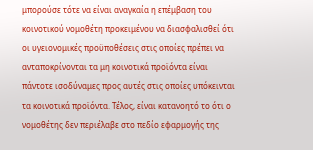μπορούσε τότε να είναι αναγκαία η επέμβαση του κοινοτικού νομοθέτη προκειμένου να διασφαλισθεί ότι οι υγειονομικές προϋποθέσεις στις οποίες πρέπει να ανταποκρίνονται τα μη κοινοτικά προϊόντα είναι πάντοτε ισοδύναμες προς αυτές στις οποίες υπόκεινται τα κοινοτικά προϊόντα. Τέλος, είναι κατανοητό το ότι ο νομοθέτης δεν περιέλαβε στο πεδίο εφαρμογής της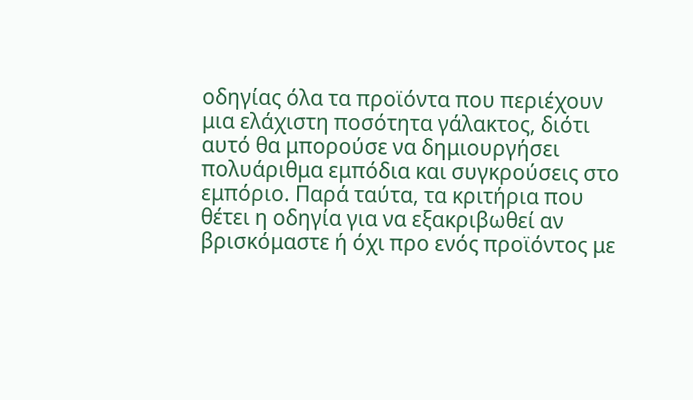οδηγίας όλα τα προϊόντα που περιέχουν μια ελάχιστη ποσότητα γάλακτος, διότι αυτό θα μπορούσε να δημιουργήσει πολυάριθμα εμπόδια και συγκρούσεις στο εμπόριο. Παρά ταύτα, τα κριτήρια που θέτει η οδηγία για να εξακριβωθεί αν βρισκόμαστε ή όχι προ ενός προϊόντος με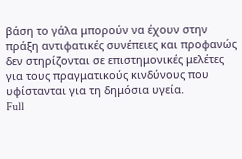βάση το γάλα μπορούν να έχουν στην πράξη αντιφατικές συνέπειες και προφανώς δεν στηρίζονται σε επιστημονικές μελέτες για τους πραγματικούς κινδύνους που υφίστανται για τη δημόσια υγεία.
Full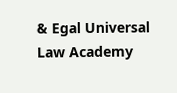& Egal Universal Law Academy